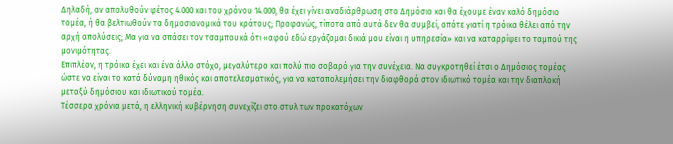Δηλαδή, αν απολυθούν φέτος 4.000 και του χρόνου 14.000, θα έχει γίνει αναδιάρθρωση στο Δημόσιο και θα έχουμε έναν καλό δημόσιο τομέα, ή θα βελτιωθούν τα δημοσιονομικά του κράτους; Προφανώς, τίποτα από αυτά δεν θα συμβεί, οπότε γιατί η τρόικα θέλει από την αρχή απολύσεις; Μα για να σπάσει τον τσαμπουκά ότι «αφού εδώ εργάζομαι δικιά μου είναι η υπηρεσία» και να καταρρίψει το ταμπού της μονιμότητας.
Επιπλέον, η τρόικα έχει και ένα άλλο στόχο, μεγαλύτερο και πολύ πιο σοβαρό για την συνέχεια. Να συγκροτηθεί έτσι ο Δημόσιος τομέας ώστε να είναι το κατά δύναμη ηθικός και αποτελεσματικός, για να καταπολεμήσει την διαφθορά στον ιδιωτικό τομέα και την διαπλοκή μεταξύ δημόσιου και ιδιωτικού τομέα.
Τέσσερα χρόνια μετά, η ελληνική κυβέρνηση συνεχίζει στο στυλ των προκατόχων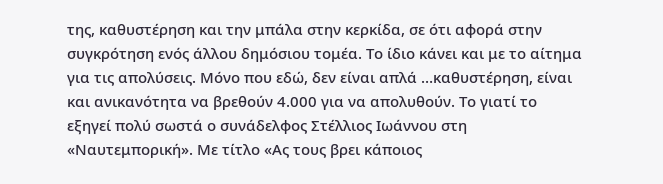της, καθυστέρηση και την μπάλα στην κερκίδα, σε ότι αφορά στην συγκρότηση ενός άλλου δημόσιου τομέα. Το ίδιο κάνει και με το αίτημα για τις απολύσεις. Μόνο που εδώ, δεν είναι απλά …καθυστέρηση, είναι και ανικανότητα να βρεθούν 4.000 για να απολυθούν. Το γιατί το εξηγεί πολύ σωστά ο συνάδελφος Στέλλιος Ιωάννου στη «Ναυτεμπορική». Με τίτλο «Ας τους βρει κάποιος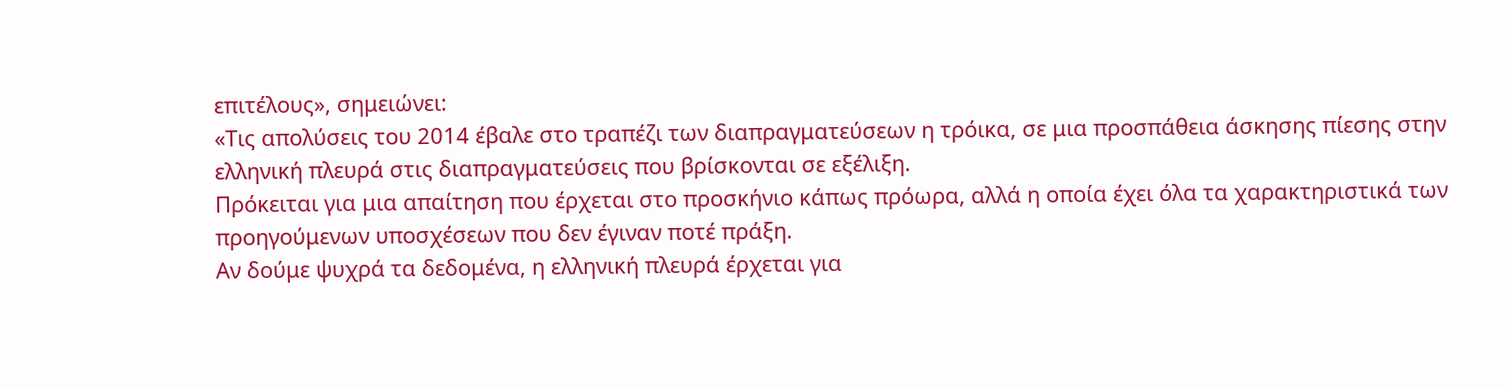επιτέλους», σημειώνει:
«Τις απολύσεις του 2014 έβαλε στο τραπέζι των διαπραγματεύσεων η τρόικα, σε μια προσπάθεια άσκησης πίεσης στην ελληνική πλευρά στις διαπραγματεύσεις που βρίσκονται σε εξέλιξη.
Πρόκειται για μια απαίτηση που έρχεται στο προσκήνιο κάπως πρόωρα, αλλά η οποία έχει όλα τα χαρακτηριστικά των προηγούμενων υποσχέσεων που δεν έγιναν ποτέ πράξη.
Αν δούμε ψυχρά τα δεδομένα, η ελληνική πλευρά έρχεται για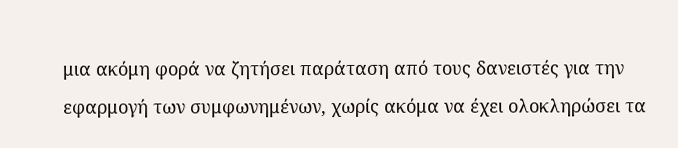μια ακόμη φορά να ζητήσει παράταση από τους δανειστές για την εφαρμογή των συμφωνημένων, χωρίς ακόμα να έχει ολοκληρώσει τα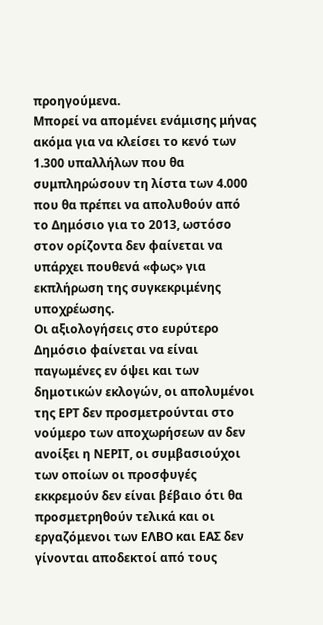προηγούμενα.
Μπορεί να απομένει ενάμισης μήνας ακόμα για να κλείσει το κενό των 1.300 υπαλλήλων που θα συμπληρώσουν τη λίστα των 4.000 που θα πρέπει να απολυθούν από το Δημόσιο για το 2013, ωστόσο στον ορίζοντα δεν φαίνεται να υπάρχει πουθενά «φως» για εκπλήρωση της συγκεκριμένης υποχρέωσης.
Οι αξιολογήσεις στο ευρύτερο Δημόσιο φαίνεται να είναι παγωμένες εν όψει και των δημοτικών εκλογών, οι απολυμένοι της ΕΡΤ δεν προσμετρούνται στο νούμερο των αποχωρήσεων αν δεν ανοίξει η ΝΕΡΙΤ, οι συμβασιούχοι των οποίων οι προσφυγές εκκρεμούν δεν είναι βέβαιο ότι θα προσμετρηθούν τελικά και οι εργαζόμενοι των ΕΛΒΟ και ΕΑΣ δεν γίνονται αποδεκτοί από τους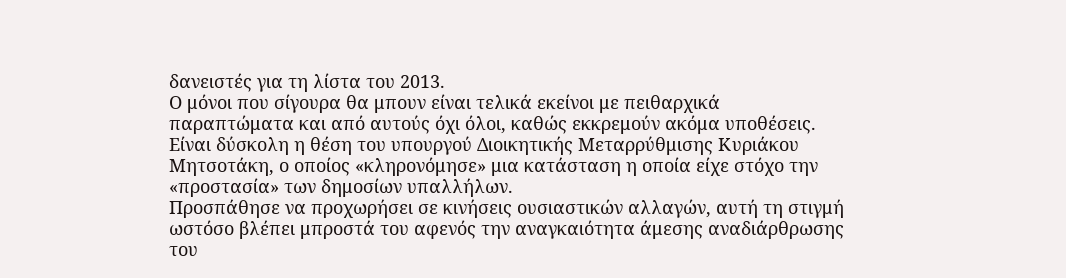δανειστές για τη λίστα του 2013.
Ο μόνοι που σίγουρα θα μπουν είναι τελικά εκείνοι με πειθαρχικά παραπτώματα και από αυτούς όχι όλοι, καθώς εκκρεμούν ακόμα υποθέσεις.
Είναι δύσκολη η θέση του υπουργού Διοικητικής Μεταρρύθμισης Κυριάκου Μητσοτάκη, ο οποίος «κληρονόμησε» μια κατάσταση η οποία είχε στόχο την «προστασία» των δημοσίων υπαλλήλων.
Προσπάθησε να προχωρήσει σε κινήσεις ουσιαστικών αλλαγών, αυτή τη στιγμή ωστόσο βλέπει μπροστά του αφενός την αναγκαιότητα άμεσης αναδιάρθρωσης του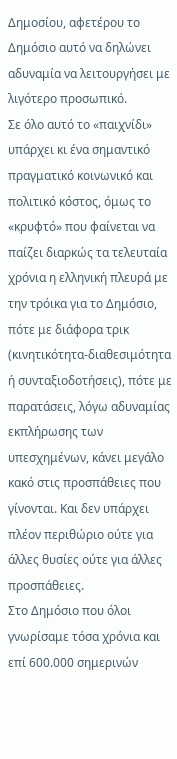Δημοσίου, αφετέρου το Δημόσιο αυτό να δηλώνει αδυναμία να λειτουργήσει με λιγότερο προσωπικό.
Σε όλο αυτό το «παιχνίδι» υπάρχει κι ένα σημαντικό πραγματικό κοινωνικό και πολιτικό κόστος, όμως το «κρυφτό» που φαίνεται να παίζει διαρκώς τα τελευταία χρόνια η ελληνική πλευρά με την τρόικα για το Δημόσιο, πότε με διάφορα τρικ (κινητικότητα-διαθεσιμότητα ή συνταξιοδοτήσεις), πότε με παρατάσεις, λόγω αδυναμίας εκπλήρωσης των υπεσχημένων, κάνει μεγάλο κακό στις προσπάθειες που γίνονται. Και δεν υπάρχει πλέον περιθώριο ούτε για άλλες θυσίες ούτε για άλλες προσπάθειες.
Στο Δημόσιο που όλοι γνωρίσαμε τόσα χρόνια και επί 600.000 σημερινών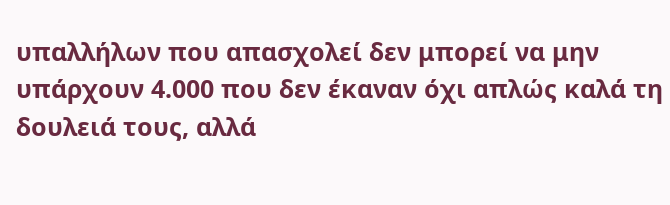υπαλλήλων που απασχολεί δεν μπορεί να μην υπάρχουν 4.000 που δεν έκαναν όχι απλώς καλά τη δουλειά τους, αλλά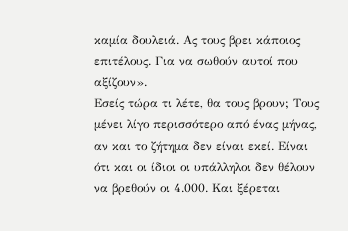καμία δουλειά. Ας τους βρει κάποιος επιτέλους. Για να σωθούν αυτοί που αξίζουν».
Εσείς τώρα τι λέτε, θα τους βρουν; Τους μένει λίγο περισσότερο από ένας μήνας, αν και το ζήτημα δεν είναι εκεί. Είναι ότι και οι ίδιοι οι υπάλληλοι δεν θέλουν να βρεθούν οι 4.000. Και ξέρεται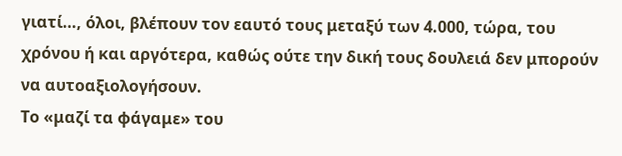γιατί…, όλοι, βλέπουν τον εαυτό τους μεταξύ των 4.000, τώρα, του χρόνου ή και αργότερα, καθώς ούτε την δική τους δουλειά δεν μπορούν να αυτοαξιολογήσουν.
Το «μαζί τα φάγαμε» του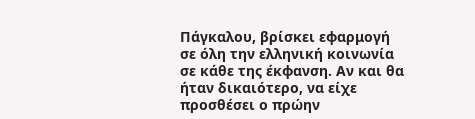Πάγκαλου, βρίσκει εφαρμογή σε όλη την ελληνική κοινωνία σε κάθε της έκφανση. Αν και θα ήταν δικαιότερο, να είχε προσθέσει ο πρώην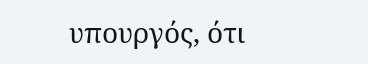υπουργός, ότι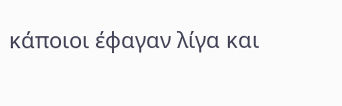κάποιοι έφαγαν λίγα και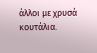άλλοι με χρυσά κουτάλια.